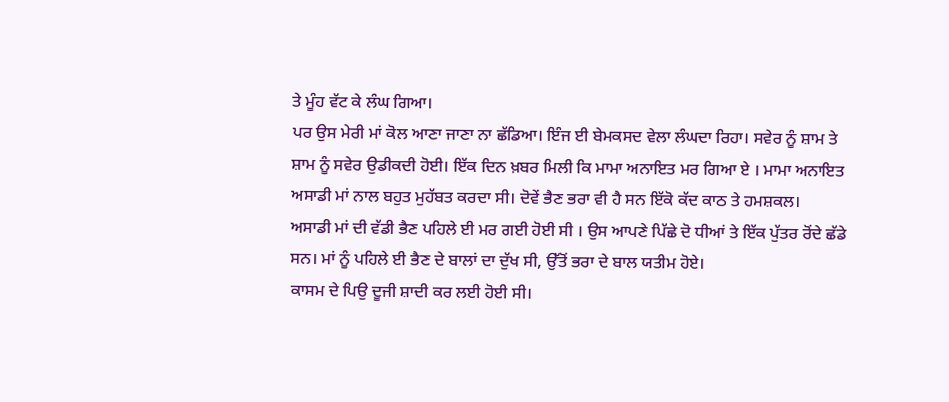ਤੇ ਮੂੰਹ ਵੱਟ ਕੇ ਲੰਘ ਗਿਆ।
ਪਰ ਉਸ ਮੇਰੀ ਮਾਂ ਕੋਲ ਆਣਾ ਜਾਣਾ ਨਾ ਛੱਡਿਆ। ਇੰਜ ਈ ਬੇਮਕਸਦ ਵੇਲਾ ਲੰਘਦਾ ਰਿਹਾ। ਸਵੇਰ ਨੂੰ ਸ਼ਾਮ ਤੇ ਸ਼ਾਮ ਨੂੰ ਸਵੇਰ ਉਡੀਕਦੀ ਹੋਈ। ਇੱਕ ਦਿਨ ਖ਼ਬਰ ਮਿਲੀ ਕਿ ਮਾਮਾ ਅਨਾਇਤ ਮਰ ਗਿਆ ਏ । ਮਾਮਾ ਅਨਾਇਤ ਅਸਾਡੀ ਮਾਂ ਨਾਲ ਬਹੁਤ ਮੁਹੱਬਤ ਕਰਦਾ ਸੀ। ਦੋਵੇਂ ਭੈਣ ਭਰਾ ਵੀ ਹੈ ਸਨ ਇੱਕੋ ਕੱਦ ਕਾਠ ਤੇ ਹਮਸ਼ਕਲ।
ਅਸਾਡੀ ਮਾਂ ਦੀ ਵੱਡੀ ਭੈਣ ਪਹਿਲੇ ਈ ਮਰ ਗਈ ਹੋਈ ਸੀ । ਉਸ ਆਪਣੇ ਪਿੱਛੇ ਦੋ ਧੀਆਂ ਤੇ ਇੱਕ ਪੁੱਤਰ ਰੋਂਦੇ ਛੱਡੇ ਸਨ। ਮਾਂ ਨੂੰ ਪਹਿਲੇ ਈ ਭੈਣ ਦੇ ਬਾਲਾਂ ਦਾ ਦੁੱਖ ਸੀ, ਉੱਤੋਂ ਭਰਾ ਦੇ ਬਾਲ ਯਤੀਮ ਹੋਏ।
ਕਾਸਮ ਦੇ ਪਿਉ ਦੂਜੀ ਸ਼ਾਦੀ ਕਰ ਲਈ ਹੋਈ ਸੀ।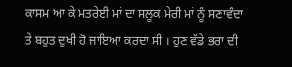ਕਾਸਮ ਆ ਕੇ ਮਤਰੇਈ ਮਾਂ ਦਾ ਸਲੂਕ ਮੇਰੀ ਮਾਂ ਨੂੰ ਸਣਾਵੰਦਾ ਤੇ ਬਹੁਤ ਦੁਖੀ ਹੋ ਜਾਇਆ ਕਰਦਾ ਸੀ । ਹੁਣ ਵੱਡੇ ਭਰਾ ਦੀ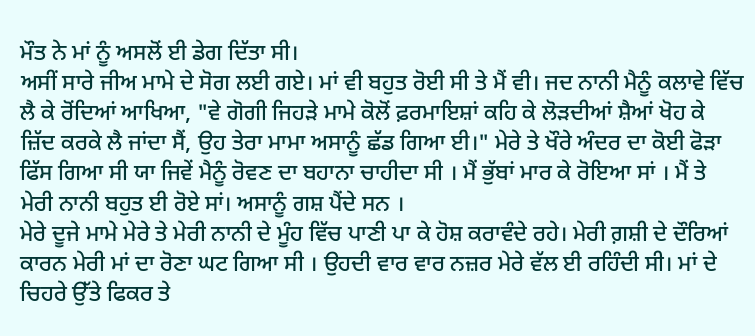ਮੌਤ ਨੇ ਮਾਂ ਨੂੰ ਅਸਲੋਂ ਈ ਡੇਗ ਦਿੱਤਾ ਸੀ।
ਅਸੀਂ ਸਾਰੇ ਜੀਅ ਮਾਮੇ ਦੇ ਸੋਗ ਲਈ ਗਏ। ਮਾਂ ਵੀ ਬਹੁਤ ਰੋਈ ਸੀ ਤੇ ਮੈਂ ਵੀ। ਜਦ ਨਾਨੀ ਮੈਨੂੰ ਕਲਾਵੇ ਵਿੱਚ ਲੈ ਕੇ ਰੋਂਦਿਆਂ ਆਖਿਆ, "ਵੇ ਗੋਗੀ ਜਿਹੜੇ ਮਾਮੇ ਕੋਲੋਂ ਫ਼ਰਮਾਇਸ਼ਾਂ ਕਹਿ ਕੇ ਲੋੜਦੀਆਂ ਸ਼ੈਆਂ ਖੋਹ ਕੇ ਜ਼ਿੱਦ ਕਰਕੇ ਲੈ ਜਾਂਦਾ ਸੈਂ, ਉਹ ਤੇਰਾ ਮਾਮਾ ਅਸਾਨੂੰ ਛੱਡ ਗਿਆ ਈ।" ਮੇਰੇ ਤੇ ਖੌਰੇ ਅੰਦਰ ਦਾ ਕੋਈ ਫੋੜਾ ਫਿੱਸ ਗਿਆ ਸੀ ਯਾ ਜਿਵੇਂ ਮੈਨੂੰ ਰੋਵਣ ਦਾ ਬਹਾਨਾ ਚਾਹੀਦਾ ਸੀ । ਮੈਂ ਭੁੱਬਾਂ ਮਾਰ ਕੇ ਰੋਇਆ ਸਾਂ । ਮੈਂ ਤੇ ਮੇਰੀ ਨਾਨੀ ਬਹੁਤ ਈ ਰੋਏ ਸਾਂ। ਅਸਾਨੂੰ ਗਸ਼ ਪੈਂਦੇ ਸਨ ।
ਮੇਰੇ ਦੂਜੇ ਮਾਮੇ ਮੇਰੇ ਤੇ ਮੇਰੀ ਨਾਨੀ ਦੇ ਮੂੰਹ ਵਿੱਚ ਪਾਣੀ ਪਾ ਕੇ ਹੋਸ਼ ਕਰਾਵੰਦੇ ਰਹੇ। ਮੇਰੀ ਗ਼ਸ਼ੀ ਦੇ ਦੌਰਿਆਂ ਕਾਰਨ ਮੇਰੀ ਮਾਂ ਦਾ ਰੋਣਾ ਘਟ ਗਿਆ ਸੀ । ਉਹਦੀ ਵਾਰ ਵਾਰ ਨਜ਼ਰ ਮੇਰੇ ਵੱਲ ਈ ਰਹਿੰਦੀ ਸੀ। ਮਾਂ ਦੇ ਚਿਹਰੇ ਉੱਤੇ ਫਿਕਰ ਤੇ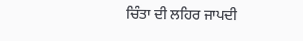ਚਿੰਤਾ ਦੀ ਲਹਿਰ ਜਾਪਦੀ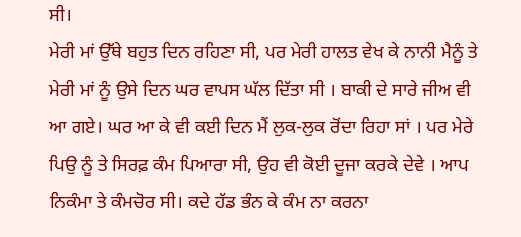ਸੀ।
ਮੇਰੀ ਮਾਂ ਉੱਥੇ ਬਹੁਤ ਦਿਨ ਰਹਿਣਾ ਸੀ, ਪਰ ਮੇਰੀ ਹਾਲਤ ਵੇਖ ਕੇ ਨਾਨੀ ਮੈਨੂੰ ਤੇ ਮੇਰੀ ਮਾਂ ਨੂੰ ਉਸੇ ਦਿਨ ਘਰ ਵਾਪਸ ਘੱਲ ਦਿੱਤਾ ਸੀ । ਬਾਕੀ ਦੇ ਸਾਰੇ ਜੀਅ ਵੀ ਆ ਗਏ। ਘਰ ਆ ਕੇ ਵੀ ਕਈ ਦਿਨ ਮੈਂ ਲੁਕ-ਲੁਕ ਰੋਂਦਾ ਰਿਹਾ ਸਾਂ । ਪਰ ਮੇਰੇ ਪਿਉ ਨੂੰ ਤੇ ਸਿਰਫ਼ ਕੰਮ ਪਿਆਰਾ ਸੀ, ਉਹ ਵੀ ਕੋਈ ਦੂਜਾ ਕਰਕੇ ਦੇਵੇ । ਆਪ ਨਿਕੰਮਾ ਤੇ ਕੰਮਚੋਰ ਸੀ। ਕਦੇ ਹੱਡ ਭੰਨ ਕੇ ਕੰਮ ਨਾ ਕਰਨਾ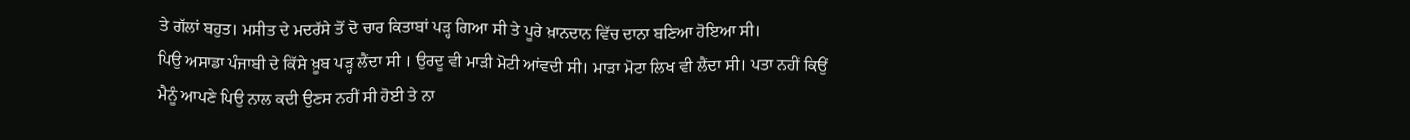ਤੇ ਗੱਲਾਂ ਬਹੁਤ। ਮਸੀਤ ਦੇ ਮਦਰੱਸੇ ਤੋਂ ਦੋ ਚਾਰ ਕਿਤਾਬਾਂ ਪੜ੍ਹ ਗਿਆ ਸੀ ਤੇ ਪੂਰੇ ਖ਼ਾਨਦਾਨ ਵਿੱਚ ਦਾਨਾ ਬਣਿਆ ਹੋਇਆ ਸੀ।
ਪਿਉ ਅਸਾਡਾ ਪੰਜਾਬੀ ਦੇ ਕਿੱਸੇ ਖ਼ੂਬ ਪੜ੍ਹ ਲੈਂਦਾ ਸੀ । ਉਰਦੂ ਵੀ ਮਾੜੀ ਮੋਟੀ ਆਂਵਦੀ ਸੀ। ਮਾੜਾ ਮੋਟਾ ਲਿਖ ਵੀ ਲੈਂਦਾ ਸੀ। ਪਤਾ ਨਹੀਂ ਕਿਉਂ ਮੈਨੂੰ ਆਪਣੇ ਪਿਉ ਨਾਲ ਕਦੀ ਉਣਸ ਨਹੀਂ ਸੀ ਹੋਈ ਤੇ ਨਾ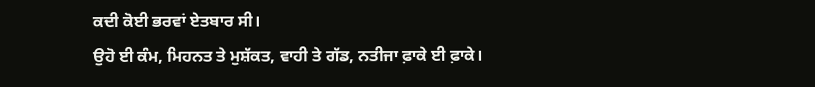ਕਦੀ ਕੋਈ ਭਰਵਾਂ ਏਤਬਾਰ ਸੀ।
ਉਹੋ ਈ ਕੰਮ, ਮਿਹਨਤ ਤੇ ਮੁਸ਼ੱਕਤ, ਵਾਹੀ ਤੇ ਗੱਡ, ਨਤੀਜਾ ਫ਼ਾਕੇ ਈ ਫ਼ਾਕੇ।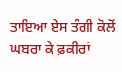ਤਾਇਆ ਏਸ ਤੰਗੀ ਕੋਲੋਂ ਘਬਰਾ ਕੇ ਫ਼ਕੀਰਾਂ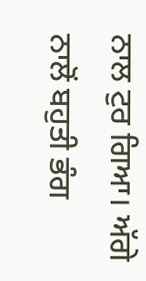ਨਾਲ ਟੁਰ ਗਿਆ। ਅੱਗੇ ਨਾਲੋਂ ਬਹੁਤੀ ਭੰਗ